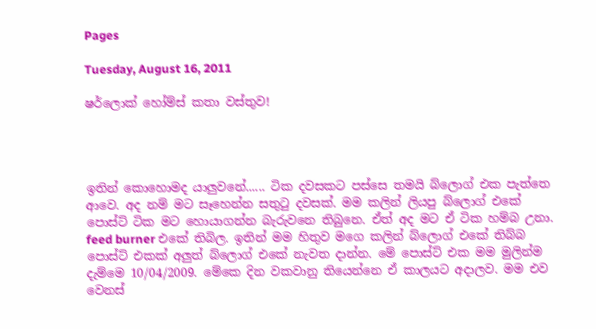Pages

Tuesday, August 16, 2011

ෂර්ලොක් හෝම්ස් කතා වස්තුව!




ඉතින් කොහොමද යාලුවනේ...... ටික දවසකට පස්සෙ තමයි බ්ලොග් එක පැත්තෙ ආවෙ. අද නම් මට සෑහෙන්න සතුටු දවසක්. මම කලින් ලියපු බ්ලොග් එකේ පොස්ට් ටික මට හොයාගන්න බැරුවනෙ තිබුනෙ. ඒත් අද මට ඒ ටික හම්බ උනා. feed burner එකේ තිබිල. ඉතින් මම හිතුව මගෙ කලින් බ්ලොග් එකේ තිබ්බ පොස්ට් එකක් අලුත් බ්ලොග් එකේ නැවත දාන්න. මේ පොස්ට් එක මම මුලින්ම දැම්මෙ 10/04/2009. මේකෙ දින වකවානු තියෙන්නෙ ඒ කාලයට අදාලව. මම එව වෙනස්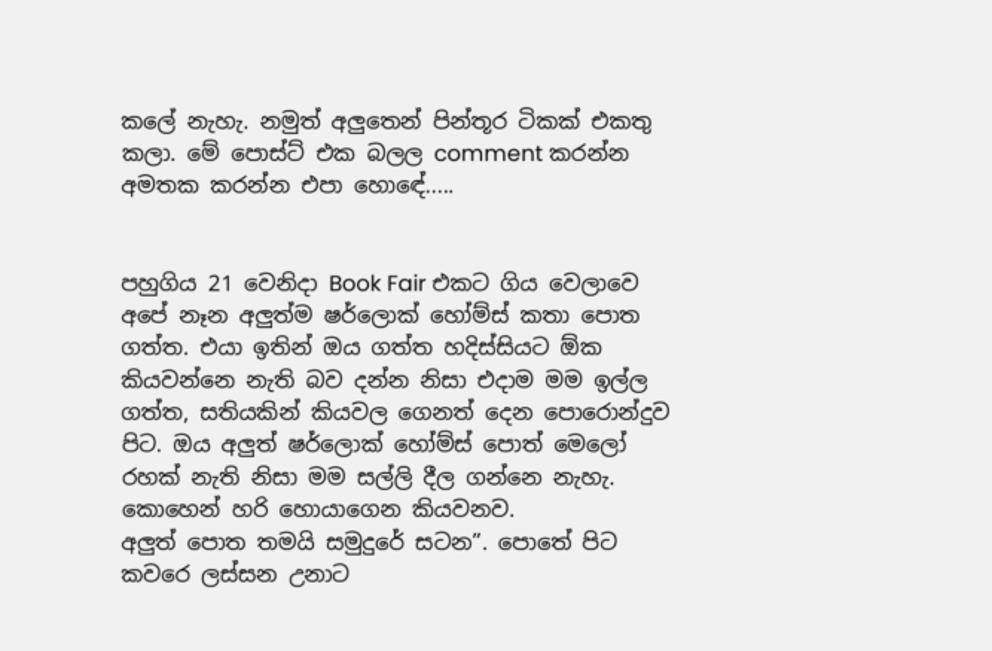කලේ නැහැ. නමුත් අලුතෙන් පින්තූර ටිකක් එකතු කලා. මේ පොස්ට් එක බලල comment කරන්න අමතක කරන්න එපා හොඳේ.....


පහුගිය 21 වෙනිදා Book Fair එකට ගිය වෙලාවෙ අපේ නෑන අලුත්ම ෂර්ලොක් හෝම්ස් කතා පොත ගත්ත. එයා ඉතින් ඔය ගත්ත හදිස්සියට ඕක කියවන්නෙ නැති බව දන්න නිසා එදාම මම ඉල්ල ගත්ත, සතියකින් කියවල ගෙනත් දෙන පොරොන්දුව පිට. ඔය අලුත් ෂර්ලොක් හෝම්ස් පොත් මෙලෝ රහක් නැති නිසා මම සල්ලි දීල ගන්නෙ නැහැ. කොහෙන් හරි හොයාගෙන කියවනව.
අලුත් පොත තමයි සමුදුරේ සටන”. පොතේ පිට කවරෙ ලස්සන උනාට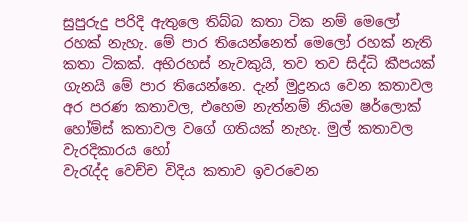සුපුරුදු පරිදි ඇතුලෙ තිබ්බ කතා ටික නම් මෙලෝ රහක් නැහැ. මේ පාර තියෙන්නෙත් මෙලෝ රහක් නැති කතා ටිකක්. අභිරහස් නැවකුයි, තව තව සිද්ධි කීපයක් ගැනයි මේ පාර තියෙන්නෙ. දැන් මුද්‍රනය වෙන කතාවල අර පරණ කතාවල, එහෙම නැත්නම් නියම ෂර්ලොක් හෝම්ස් කතාවල වගේ ගතියක් නැහැ. මුල් කතාවල වැරදිකාරය හෝ
වැරැද්ද වෙච්ච විදිය කතාව ඉවරවෙන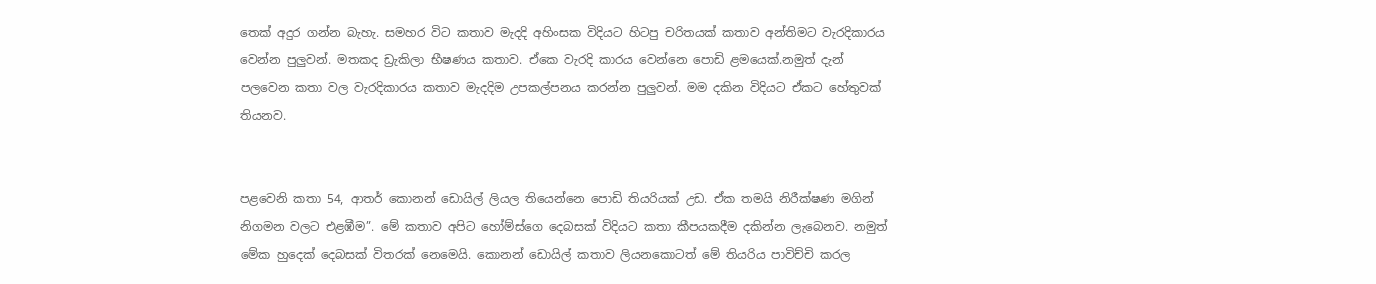තෙක් අදුර ගන්න බැහැ. සමහර විට කතාව මැදදි අහිංසක විදියට හිටපු චරිතයක් කතාව අන්තිමට වැරදිකාරය වෙන්න පුලුවන්. මතකද ඩ්‍රැකිලා භීෂණය කතාව. ඒකෙ වැරදි කාරය වෙන්නෙ පොඩි ළමයෙක්.නමුත් දැන් පලවෙන කතා වල වැරදිකාරය කතාව මැදදිම උපකල්පනය කරන්න පුලුවන්. මම දකින විදියට ඒකට හේතුවක් තියනව.


පළවෙනි කතා 54, ආතර් කොනන් ඩොයිල් ලියල තියෙන්නෙ පොඩි තියරියක් උඩ. ඒක තමයි නිරීක්ෂණ මගින් නිගමන වලට එළඹීම”. මේ කතාව අපිට හෝම්ස්ගෙ දෙබසක් විදියට කතා කීපයකදීම දකින්න ලැබෙනව. නමුත් මේක හුදෙක් දෙබසක් විතරක් නෙමෙයි. කොනන් ඩොයිල් කතාව ලියනකොටත් මේ තියරිය පාවිච්චි කරල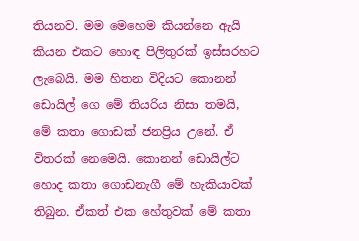තියනව. මම මෙහෙම කියන්නෙ ඇයි කියන එකට හොඳ පිලිතුරක් ඉස්සරහට ලැබෙයි. මම හිතන විදියට කොනන් ඩොයිල් ගෙ මේ තියරිය නිසා තමයි, මේ කතා ගොඩක් ජනප්‍රිය උනේ. ඒ විතරක් නෙමෙයි. කොනන් ඩොයිල්ට හොද කතා ගොඩනැගී මේ හැකියාවක් තිබුන. ඒකත් එක හේතුවක් මේ කතා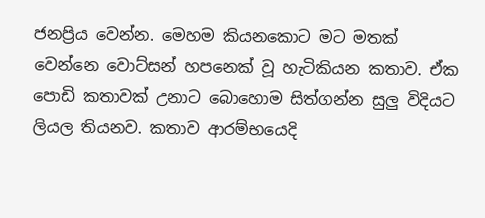ජනප්‍රිය වෙන්න. මෙහම කියනකොට මට මතක් වෙන්නෙ වොට්සන් හපනෙක් වූ හැටිකියන කතාව. ඒක පොඩි කතාවක් උනාට බොහොම සිත්ගන්න සුලු විදියට ලියල තියනව. කතාව ආරම්භයෙදි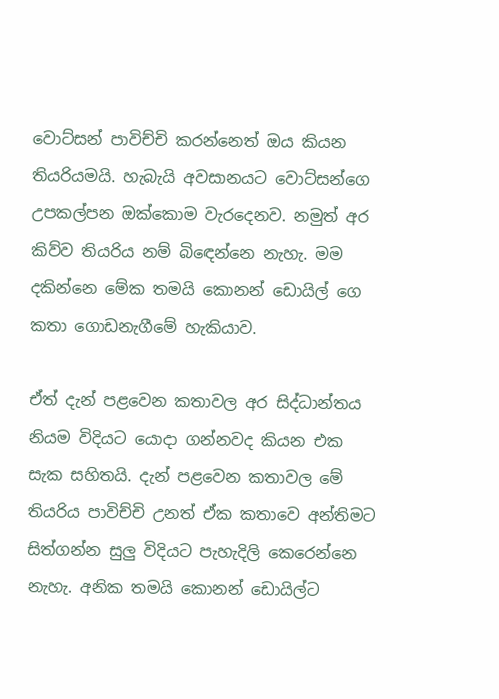වොට්සන් පාවිච්චි කරන්නෙත් ඔය කියන තියරියමයි. හැබැයි අවසානයට වොට්සන්ගෙ උපකල්පන ඔක්කොම වැරදෙනව. නමුත් අර කිව්ව තියරිය නම් බිඳෙන්නෙ නැහැ. මම දකින්නෙ මේක තමයි කොනන් ඩොයිල් ගෙ කතා ගොඩනැගීමේ හැකියාව.

ඒත් දැන් පළවෙන කතාවල අර සිද්ධාන්තය නියම විදියට යොදා ගන්නවද කියන එක සැක සහිතයි. දැන් පළවෙන කතාවල මේ තියරිය පාවිච්චි උනත් ඒක කතාවෙ අන්තිමට සිත්ගන්න සුලු විදියට පැහැදිලි කෙරෙන්නෙ නැහැ. අනික තමයි කොනන් ඩොයිල්ට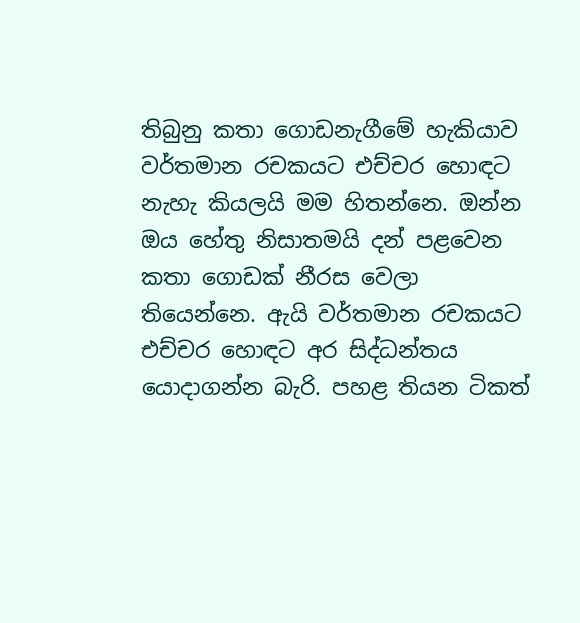තිබුනු කතා ගොඩනැගීමේ හැකියාව වර්තමාන රචකයට එච්චර හොඳට නැහැ කියලයි මම හිතන්නෙ. ඔන්න ඔය හේතු නිසාතමයි දන් පළවෙන කතා ගොඩක් නීරස වෙලා තියෙන්නෙ. ඇයි වර්තමාන රචකයට එච්චර හොඳට අර සිද්ධන්තය යොදාගන්න බැරි. පහළ තියන ටිකත්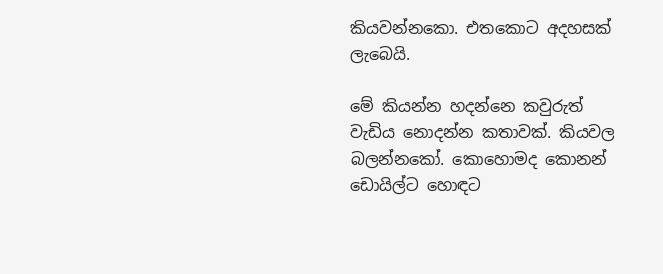කියවන්නකො. එතකොට අදහසක් ලැබෙයි.

මේ කියන්න හදන්නෙ කවුරුත් වැඩිය නොදන්න කතාවක්. කියවල බලන්නකෝ. කොහොමද කොනන් ඩොයිල්ට හොඳට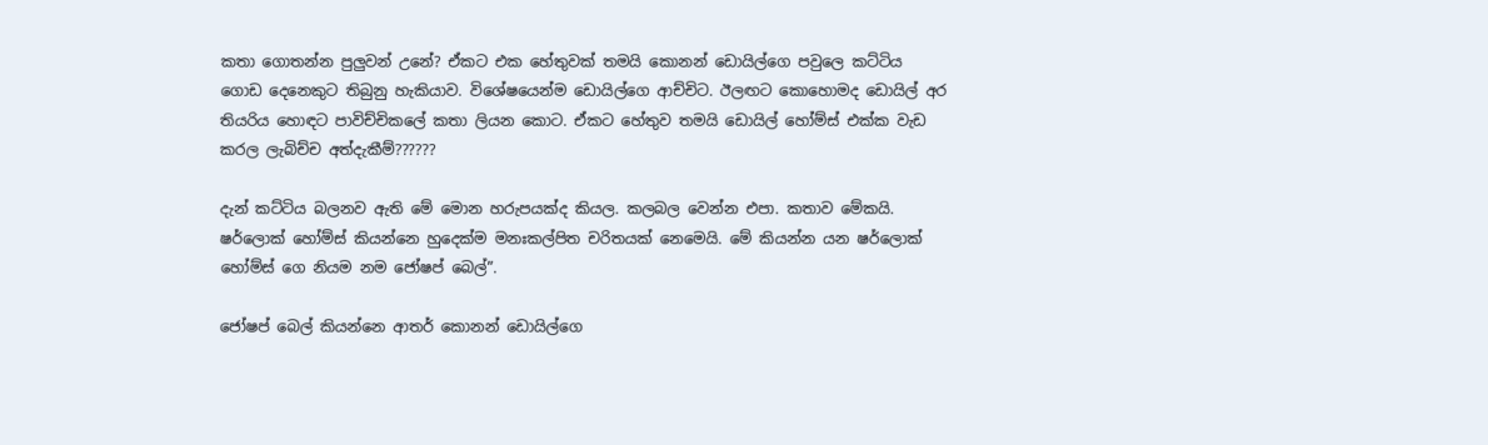කතා ගොතන්න පුලුවන් උනේ? ඒකට එක හේතුවක් තමයි කොනන් ඩොයිල්ගෙ පවුලෙ කට්ටිය ගොඩ දෙනෙකුට තිබුනු හැකියාව. විශේෂයෙන්ම ඩොයිල්ගෙ ආච්චිට. ඊලඟට කොහොමද ඩොයිල් අර තියරිය හොඳට පාවිච්චිකලේ කතා ලියන කොට. ඒකට හේතුව තමයි ඩොයිල් හෝම්ස් එක්ක වැඩ කරල ලැබිච්ච අත්දැකීම්??????

දැන් කට්ටිය බලනව ඇති මේ මොන හරුපයක්ද කියල. කලබල වෙන්න එපා. කතාව මේකයි. ෂර්ලොක් හෝම්ස් කියන්නෙ හුදෙක්ම මනඃකල්පිත චරිතයක් නෙමෙයි. මේ කියන්න යන ෂර්ලොක් හෝම්ස් ගෙ නියම නම ජෝෂප් බෙල්”.

ජෝෂප් බෙල් කියන්නෙ ආතර් කොනන් ඩොයිල්ගෙ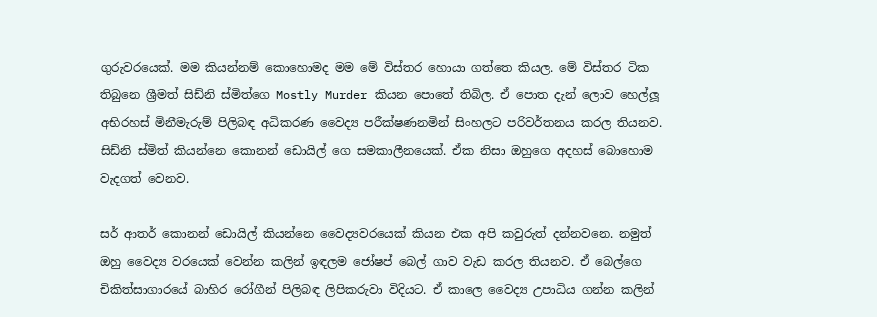ගුරුවරයෙක්. මම කියන්නම් කොහොමද මම මේ විස්තර හොයා ගත්තෙ කියල. මේ විස්තර ටික තිබුනෙ ශ්‍රීමත් සිඩ්නි ස්මිත්ගෙ Mostly Murder කියන පොතේ තිබිල. ඒ පොත දැන් ලොව හෙල්ලූ අභිරහස් මිනීමැරුම් පිලිබඳ අධිකරණ වෛද්‍ය පරීක්ෂණනමින් සිංහලට පරිවර්තනය කරල තියනව. සිඩ්නි ස්මිත් කියන්නෙ කොනන් ඩොයිල් ගෙ සමකාලීනයෙක්. ඒක නිසා ඔහුගෙ අදහස් බොහොම වැදගත් වෙනව.

සර් ආතර් කොනන් ඩොයිල් කියන්නෙ වෛද්‍යවරයෙක් කියන එක අපි කවුරුත් දන්නවනෙ. නමුත් ඔහු වෛද්‍ය වරයෙක් වෙන්න කලින් ඉඳලම ජෝෂප් බෙල් ගාව වැඩ කරල තියනව. ඒ බෙල්ගෙ චිකිත්සාගාරයේ බාහිර රෝගීන් පිලිබඳ ලිපිකරුවා විදියට. ඒ කාලෙ වෛද්‍ය උපාධිය ගන්න කලින්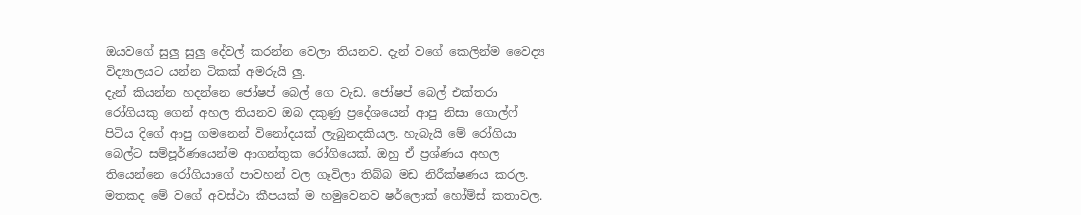ඔයවගේ සුලු සුලු දේවල් කරන්න වෙලා තියනව. දැන් වගේ කෙලින්ම වෛද්‍ය විද්‍යාලයට යන්න ටිකක් අමරුයි ලු.
දැන් කියන්න හදන්නෙ ජෝෂප් බෙල් ගෙ වැඩ. ජෝෂප් බෙල් එක්තරා රෝගියකු ගෙන් අහල තියනව ඔබ දකුණු ප්‍රදේශයෙන් ආපු නිසා ගොල්ෆ් පිටිය දිගේ ආපු ගමනෙන් විනෝදයක් ලැබුනදකියල. හැබැයි මේ රෝගියා බෙල්ට සම්පූර්ණයෙන්ම ආගන්තුක රෝගියෙක්. ඔහු ඒ ප්‍රශ්ණය අහල තියෙන්නෙ රෝගියාගේ පාවහන් වල ගෑවිලා තිබ්බ මඩ නිරීක්ෂණය කරල. මතකද මේ වගේ අවස්ථා කීපයක් ම හමුවෙනව ෂර්ලොක් හෝම්ස් කතාවල.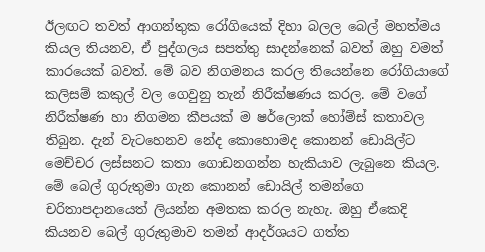ඊලඟට තවත් ආගන්තුක රෝගියෙක් දිහා බලල බෙල් මහත්මය කියල තියනව, ඒ පුද්ගලය සපත්තු සාදන්නෙක් බවත් ඔහු වමත් කාරයෙක් බවත්. මේ බව නිගමනය කරල තියෙන්නෙ රෝගියාගේ කලිසම් කකුල් වල ගෙවුනු තැන් නිරීක්ෂණය කරල. මේ වගේ නිරීක්ෂණ හා නිගමන කීපයක් ම ෂර්ලොක් හෝම්ස් කතාවල තිබුන. දැන් වැටහෙනව නේද කොහොමද කොනන් ඩොයිල්ට මෙච්චර ලස්සනට කතා ගොඩනගන්න හැකියාව ලැබුනෙ කියල. මේ බෙල් ගුරුතුමා ගැන කොනන් ඩොයිල් තමන්ගෙ චරිතාපදානයෙත් ලියන්න අමතක කරල නැහැ. ඔහු ඒකෙදි කියනව බෙල් ගුරුතුමාව තමන් ආදර්ශයට ගත්ත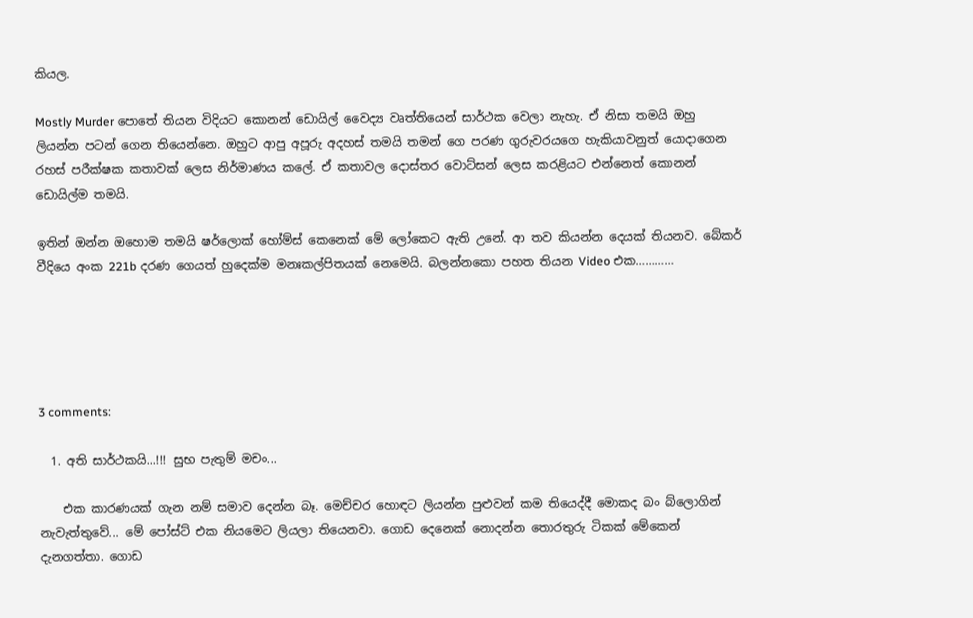කියල.

Mostly Murder පොතේ තියන විදියට කොනන් ඩොයිල් වෛද්‍ය වෘත්තියෙන් සාර්ථක වෙලා නැහැ. ඒ නිසා තමයි ඔහු ලියන්න පටන් ගෙන තියෙන්නෙ. ඔහුට ආපු අපූරු අදහස් තමයි තමන් ගෙ පරණ ගුරුවරයගෙ හැකියාවනුත් යොදාගෙන රහස් පරීක්ෂක කතාවක් ලෙස නිර්මාණය කලේ. ඒ කතාවල දොස්තර වොට්සන් ලෙස කරළියට එන්නෙත් කොනන් ඩොයිල්ම තමයි.

ඉතින් ඔන්න ඔහොම තමයි ෂර්ලොක් හෝම්ස් කෙනෙක් මේ ලෝකෙට ඇති උනේ. ආ තව කියන්න දෙයක් තියනව. බේකර් වීදියෙ අංක 221b දරණ ගෙයත් හුදෙක්ම මනඃකල්පිතයක් නෙමෙයි. බලන්නකො පහත තියන Video එක…………





3 comments:

  1. අති සාර්ථකයි...!!! සුභ පැතුම් මචං...

    එක කාරණයක් ගැන නම් සමාව දෙන්න බෑ. මෙච්චර හොඳට ලියන්න පුළුවන් කම තියෙද්දී මොකද බං බ්ලොගින් නැවැත්තුවේ... මේ පෝස්ට් එක නියමෙට ලියලා තියෙනවා. ගොඩ දෙනෙක් නොදන්න තොරතුරු ටිකක් මේකෙන් දැනගත්තා. ගොඩ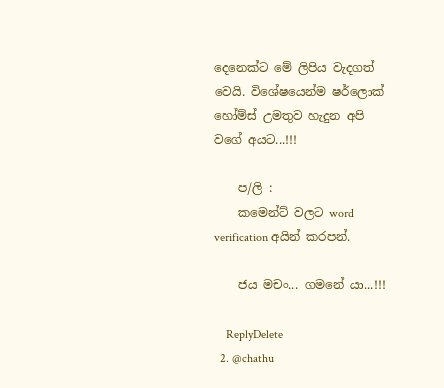දෙනෙක්ට මේ ලිපිය වැදගත් වෙයි. විශේෂයෙන්ම ෂර්ලොක් හෝම්ස් උමතුව හැදුන අපි වගේ අයට...!!!

    ප/ලි :
    කමෙන්ට් වලට word verification අයින් කරපන්.

    ජය මචං... ගමනේ යා...!!!

    ReplyDelete
  2. @chathu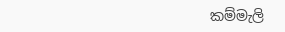කම්මැලි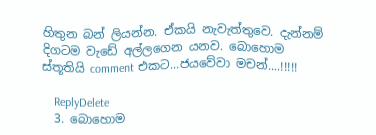හිතුන බන් ලියන්න. ඒකයි නැවැත්තුවෙ. දැන්නම් දිගටම වැඩේ අල්ලගෙන යනව. බොහොම ස්තූතියි comment එකට...ජයවේවා මචන්....!!!!!

    ReplyDelete
  3. බොහොම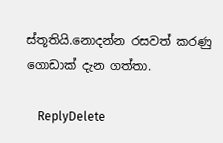ස්තූතියි.නොදන්න රසවත් කරණු ගොඩාක් දැන ගත්තා.

    ReplyDelete